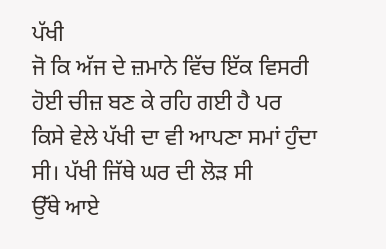ਪੱਖੀ
ਜੋ ਕਿ ਅੱਜ ਦੇ ਜ਼ਮਾਨੇ ਵਿੱਚ ਇੱਕ ਵਿਸਰੀ ਹੋਈ ਚੀਜ਼ ਬਣ ਕੇ ਰਹਿ ਗਈ ਹੈ ਪਰ
ਕਿਸੇ ਵੇਲੇ ਪੱਖੀ ਦਾ ਵੀ ਆਪਣਾ ਸਮਾਂ ਹੁੰਦਾ ਸੀ। ਪੱਖੀ ਜਿੱਥੇ ਘਰ ਦੀ ਲੋੜ ਸੀ
ਉੱਥੇ ਆਏ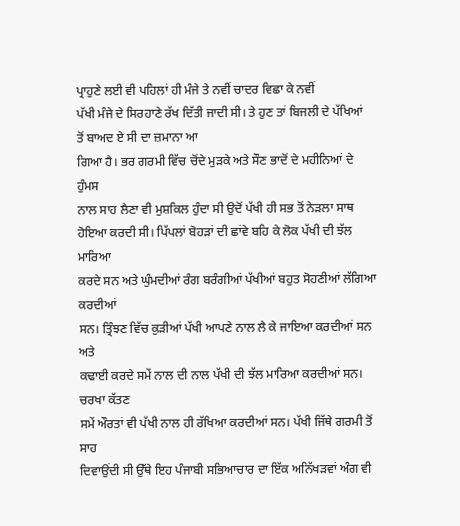ਪ੍ਰਾਹੁਣੇ ਲਈ ਵੀ ਪਹਿਲਾਂ ਹੀ ਮੰਜੇ ਤੇ ਨਵੀਂ ਚਾਦਰ ਵਿਛਾ ਕੇ ਨਵੀਂ
ਪੱਖੀ ਮੰਜੇ ਦੇ ਸਿਰਹਾਣੇ ਰੱਖ ਦਿੱਤੀ ਜਾਦੀ ਸੀ। ਤੇ ਹੁਣ ਤਾਂ ਬਿਜਲੀ ਦੇ ਪੱਖਿਆਂ
ਤੋਂ ਬਾਅਦ ਏ ਸੀ ਦਾ ਜ਼ਮਾਨਾ ਆ
ਗਿਆ ਹੈ। ਭਰ ਗਰਮੀ ਵਿੱਚ ਚੋਂਦੇ ਮੁੜਕੇ ਅਤੇ ਸੌਣ ਭਾਦੋਂ ਦੇ ਮਹੀਨਿਆਂ ਦੇ ਹੁੰਮਸ
ਨਾਲ ਸਾਹ ਲੈਣਾ ਵੀ ਮੁਸ਼ਕਿਲ ਹੁੰਦਾ ਸੀ ਉਦੋਂ ਪੱਖੀ ਹੀ ਸਭ ਤੋਂ ਨੇੜਲਾ ਸਾਥ
ਹੋਇਆ ਕਰਦੀ ਸੀ। ਪਿੱਪਲਾਂ ਬੋਹੜਾਂ ਦੀ ਛਾਂਵੇ ਬਹਿ ਕੇ ਲੋਕ ਪੱਖੀ ਦੀ ਝੱਲ ਮਾਰਿਆ
ਕਰਦੇ ਸਨ ਅਤੇ ਘੁੰਮਦੀਆਂ ਰੰਗ ਬਰੰਗੀਆਂ ਪੱਖੀਆਂ ਬਹੁਤ ਸੋਹਣੀਆਂ ਲੱਗਿਆ ਕਰਦੀਆਂ
ਸਨ। ਤ੍ਰਿੰਝਣ ਵਿੱਚ ਕੁੜੀਆਂ ਪੱਖੀ ਆਪਣੇ ਨਾਲ ਲੈ ਕੇ ਜਾਇਆ ਕਰਦੀਆਂ ਸਨ ਅਤੇ
ਕਢਾਈ ਕਰਦੇ ਸਮੇਂ ਨਾਲ ਦੀ ਨਾਲ ਪੱਖੀ ਦੀ ਝੱਲ ਮਾਰਿਆ ਕਰਦੀਆਂ ਸਨ। ਚਰਖਾ ਕੱਤਣ
ਸਮੇਂ ਔਰਤਾਂ ਵੀ ਪੱਖੀ ਨਾਲ ਹੀ ਰੱਖਿਆ ਕਰਦੀਆਂ ਸਨ। ਪੱਖੀ ਜਿੱਥੇ ਗਰਮੀ ਤੋਂ ਸਾਹ
ਦਿਵਾਉਂਦੀ ਸੀ ਉੱਥੇ ਇਹ ਪੰਜਾਬੀ ਸਭਿਆਚਾਰ ਦਾ ਇੱਕ ਅਨਿੱਖੜਵਾਂ ਅੰਗ ਵੀ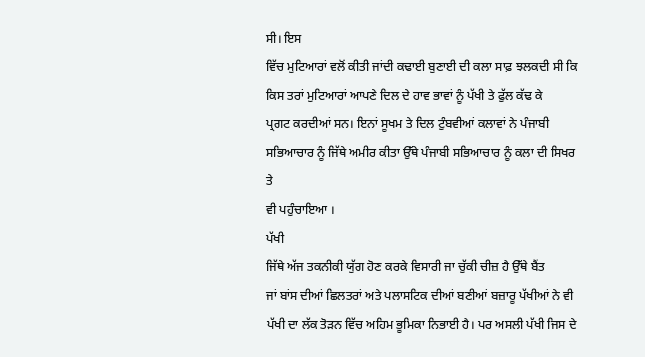ਸੀ। ਇਸ
ਵਿੱਚ ਮੁਟਿਆਰਾਂ ਵਲੋਂ ਕੀਤੀ ਜਾਂਦੀ ਕਢਾਈ ਬੁਣਾਈ ਦੀ ਕਲਾ ਸਾਫ਼ ਝਲਕਦੀ ਸੀ ਕਿ
ਕਿਸ ਤਰਾਂ ਮੁਟਿਆਰਾਂ ਆਪਣੇ ਦਿਲ ਦੇ ਹਾਵ ਭਾਵਾਂ ਨੂੰ ਪੱਖੀ ਤੇ ਫੁੱਲ ਕੱਢ ਕੇ
ਪ੍ਰਗਟ ਕਰਦੀਆਂ ਸਨ। ਇਨਾਂ ਸੂਖਮ ਤੇ ਦਿਲ ਟੁੰਬਵੀਆਂ ਕਲਾਵਾਂ ਨੇ ਪੰਜਾਬੀ
ਸਭਿਆਚਾਰ ਨੂੰ ਜਿੱਥੇ ਅਮੀਰ ਕੀਤਾ ਉੱਥੇ ਪੰਜਾਬੀ ਸਭਿਆਚਾਰ ਨੂੰ ਕਲਾ ਦੀ ਸਿਖਰ ਤੇ
ਵੀ ਪਹੁੰਚਾਇਆ ।
ਪੱਖੀ
ਜਿੱਥੇ ਅੱਜ ਤਕਨੀਕੀ ਯੁੱਗ ਹੋਣ ਕਰਕੇ ਵਿਸਾਰੀ ਜਾ ਚੁੱਕੀ ਚੀਜ਼ ਹੈ ਉੱਥੇ ਬੈਂਤ
ਜਾਂ ਬਾਂਸ ਦੀਆਂ ਛਿਲਤਰਾਂ ਅਤੇ ਪਲਾਸਟਿਕ ਦੀਆਂ ਬਣੀਆਂ ਬਜ਼ਾਰੂ ਪੱਖੀਆਂ ਨੇ ਵੀ
ਪੱਖੀ ਦਾ ਲੱਕ ਤੋੜਨ ਵਿੱਚ ਅਹਿਮ ਭੂਮਿਕਾ ਨਿਭਾਈ ਹੈ। ਪਰ ਅਸਲੀ ਪੱਖੀ ਜਿਸ ਦੇ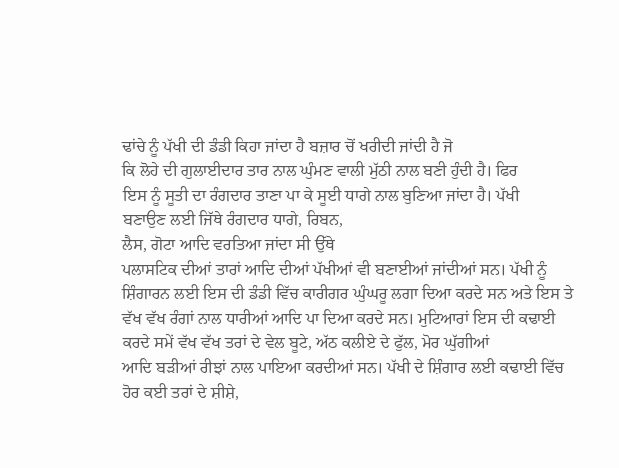ਢਾਂਚੇ ਨੂੰ ਪੱਖੀ ਦੀ ਡੰਡੀ ਕਿਹਾ ਜਾਂਦਾ ਹੈ ਬਜ਼ਾਰ ਚੋਂ ਖਰੀਦੀ ਜਾਂਦੀ ਹੈ ਜੋ
ਕਿ ਲੋਹੇ ਦੀ ਗੁਲਾਈਦਾਰ ਤਾਰ ਨਾਲ ਘੁੰਮਣ ਵਾਲੀ ਮੁੱਠੀ ਨਾਲ ਬਣੀ ਹੁੰਦੀ ਹੈ। ਫਿਰ
ਇਸ ਨੂੰ ਸੂਤੀ ਦਾ ਰੰਗਦਾਰ ਤਾਣਾ ਪਾ ਕੇ ਸੂਈ ਧਾਗੇ ਨਾਲ ਬੁਣਿਆ ਜਾਂਦਾ ਹੈ। ਪੱਖੀ
ਬਣਾਉਣ ਲਈ ਜਿੱਥੇ ਰੰਗਦਾਰ ਧਾਗੇ, ਰਿਬਨ,
ਲੈਸ, ਗੋਟਾ ਆਦਿ ਵਰਤਿਆ ਜਾਂਦਾ ਸੀ ਉੱਥੇ
ਪਲਾਸਟਿਕ ਦੀਆਂ ਤਾਰਾਂ ਆਦਿ ਦੀਆਂ ਪੱਖੀਆਂ ਵੀ ਬਣਾਈਆਂ ਜਾਂਦੀਆਂ ਸਨ। ਪੱਖੀ ਨੂੰ
ਸ਼ਿੰਗਾਰਨ ਲਈ ਇਸ ਦੀ ਡੰਡੀ ਵਿੱਚ ਕਾਰੀਗਰ ਘੁੰਘਰੂ ਲਗਾ ਦਿਆ ਕਰਦੇ ਸਨ ਅਤੇ ਇਸ ਤੇ
ਵੱਖ ਵੱਖ ਰੰਗਾਂ ਨਾਲ ਧਾਰੀਆਂ ਆਦਿ ਪਾ ਦਿਆ ਕਰਦੇ ਸਨ। ਮੁਟਿਆਰਾਂ ਇਸ ਦੀ ਕਢਾਈ
ਕਰਦੇ ਸਮੇਂ ਵੱਖ ਵੱਖ ਤਰਾਂ ਦੇ ਵੇਲ ਬੂਟੇ, ਅੱਠ ਕਲੀਏ ਦੇ ਫੁੱਲ, ਮੋਰ ਘੁੱਗੀਆਂ
ਆਦਿ ਬੜੀਆਂ ਰੀਝਾਂ ਨਾਲ ਪਾਇਆ ਕਰਦੀਆਂ ਸਨ। ਪੱਖੀ ਦੇ ਸ਼ਿੰਗਾਰ ਲਈ ਕਢਾਈ ਵਿੱਚ
ਹੋਰ ਕਈ ਤਰਾਂ ਦੇ ਸ਼ੀਸ਼ੇ,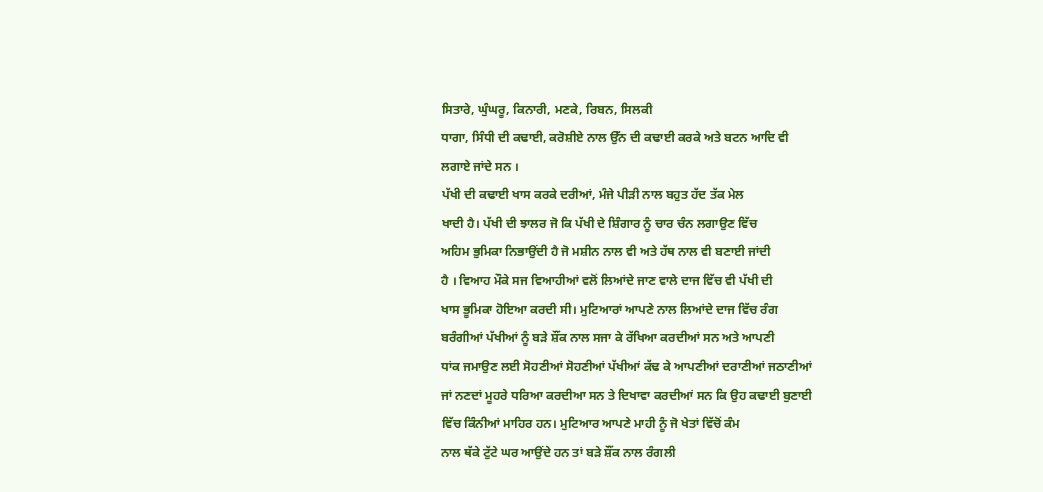ਸਿਤਾਰੇ, ਘੁੰਘਰੂ, ਕਿਨਾਰੀ, ਮਣਕੇ, ਰਿਬਨ, ਸਿਲਕੀ
ਧਾਗਾ, ਸਿੰਧੀ ਦੀ ਕਢਾਈ, ਕਰੋਸ਼ੀਏ ਨਾਲ ਉੱਨ ਦੀ ਕਢਾਈ ਕਰਕੇ ਅਤੇ ਬਟਨ ਆਦਿ ਵੀ
ਲਗਾਏ ਜਾਂਦੇ ਸਨ ।
ਪੱਖੀ ਦੀ ਕਢਾਈ ਖਾਸ ਕਰਕੇ ਦਰੀਆਂ, ਮੰਜੇ ਪੀੜੀ ਨਾਲ ਬਹੁਤ ਹੱਦ ਤੱਕ ਮੇਲ
ਖਾਦੀ ਹੈ। ਪੱਖੀ ਦੀ ਝਾਲਰ ਜੋ ਕਿ ਪੱਖੀ ਦੇ ਸ਼ਿੰਗਾਰ ਨੂੰ ਚਾਰ ਚੰਨ ਲਗਾਉਣ ਵਿੱਚ
ਅਹਿਮ ਭੁਮਿਕਾ ਨਿਭਾਉਂਦੀ ਹੈ ਜੋ ਮਸ਼ੀਨ ਨਾਲ ਵੀ ਅਤੇ ਹੱਥ ਨਾਲ ਵੀ ਬਣਾਈ ਜਾਂਦੀ
ਹੈ । ਵਿਆਹ ਮੌਕੇ ਸਜ ਵਿਆਹੀਆਂ ਵਲੋਂ ਲਿਆਂਦੇ ਜਾਣ ਵਾਲੇ ਦਾਜ ਵਿੱਚ ਵੀ ਪੱਖੀ ਦੀ
ਖਾਸ ਭੂਮਿਕਾ ਹੋਇਆ ਕਰਦੀ ਸੀ। ਮੁਟਿਆਰਾਂ ਆਪਣੇ ਨਾਲ ਲਿਆਂਦੇ ਦਾਜ ਵਿੱਚ ਰੰਗ
ਬਰੰਗੀਆਂ ਪੱਖੀਆਂ ਨੂੰ ਬੜੇ ਸ਼ੌਂਕ ਨਾਲ ਸਜਾ ਕੇ ਰੱਖਿਆ ਕਰਦੀਆਂ ਸਨ ਅਤੇ ਆਪਣੀ
ਧਾਂਕ ਜਮਾਉਣ ਲਈ ਸੋਹਣੀਆਂ ਸੋਹਣੀਆਂ ਪੱਖੀਆਂ ਕੱਢ ਕੇ ਆਪਣੀਆਂ ਦਰਾਣੀਆਂ ਜਠਾਣੀਆਂ
ਜਾਂ ਨਣਦਾਂ ਮੂਹਰੇ ਧਰਿਆ ਕਰਦੀਆ ਸਨ ਤੇ ਦਿਖਾਵਾ ਕਰਦੀਆਂ ਸਨ ਕਿ ਉਹ ਕਢਾਈ ਬੁਣਾਈ
ਵਿੱਚ ਕਿੰਨੀਆਂ ਮਾਹਿਰ ਹਨ। ਮੁਟਿਆਰ ਆਪਣੇ ਮਾਹੀ ਨੂੰ ਜੋ ਖੇਤਾਂ ਵਿੱਚੋਂ ਕੰਮ
ਨਾਲ ਥੱਕੇ ਟੁੱਟੇ ਘਰ ਆਉਂਦੇ ਹਨ ਤਾਂ ਬੜੇ ਸ਼ੌਂਕ ਨਾਲ ਰੰਗਲੀ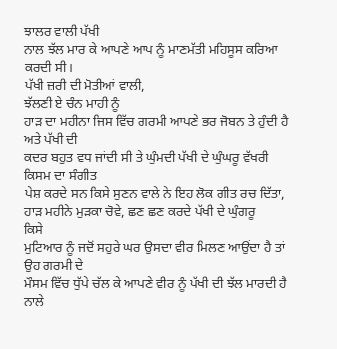ਝਾਲਰ ਵਾਲੀ ਪੱਖੀ
ਨਾਲ ਝੱਲ ਮਾਰ ਕੇ ਆਪਣੇ ਆਪ ਨੂੰ ਮਾਣਮੱਤੀ ਮਹਿਸੂਸ ਕਰਿਆ ਕਰਦੀ ਸੀ।
ਪੱਖੀ ਜ਼ਰੀ ਦੀ ਮੋਤੀਆਂ ਵਾਲੀ,
ਝੱਲਣੀ ਏ ਚੰਨ ਮਾਹੀ ਨੂੰ
ਹਾੜ ਦਾ ਮਹੀਨਾ ਜਿਸ ਵਿੱਚ ਗਰਮੀ ਆਪਣੇ ਭਰ ਜੋਬਨ ਤੇ ਹੁੰਦੀ ਹੈ ਅਤੇ ਪੱਖੀ ਦੀ
ਕਦਰ ਬਹੁਤ ਵਧ ਜਾਂਦੀ ਸੀ ਤੇ ਘੁੰਮਦੀ ਪੱਖੀ ਦੇ ਘੁੰਘਰੂ ਵੱਖਰੀ ਕਿਸਮ ਦਾ ਸੰਗੀਤ
ਪੇਸ਼ ਕਰਦੇ ਸਨ ਕਿਸੇ ਸੁਣਨ ਵਾਲੇ ਨੇ ਇਹ ਲੋਕ ਗੀਤ ਰਚ ਦਿੱਤਾ,
ਹਾੜ ਮਹੀਨੇ ਮੁੜਕਾ ਚੋਵੇ, ਛਣ ਛਣ ਕਰਦੇ ਪੱਖੀ ਦੇ ਘੁੰਗਰੂ
ਕਿਸੇ
ਮੁਟਿਆਰ ਨੂੰ ਜਦੋਂ ਸਹੁਰੇ ਘਰ ਉਸਦਾ ਵੀਰ ਮਿਲਣ ਆਉਂਦਾ ਹੈ ਤਾਂ ਉਹ ਗਰਮੀ ਦੇ
ਮੌਸਮ ਵਿੱਚ ਧੁੱਪੇ ਚੱਲ ਕੇ ਆਪਣੇ ਵੀਰ ਨੂੰ ਪੱਖੀ ਦੀ ਝੱਲ ਮਾਰਦੀ ਹੈ ਨਾਲੇ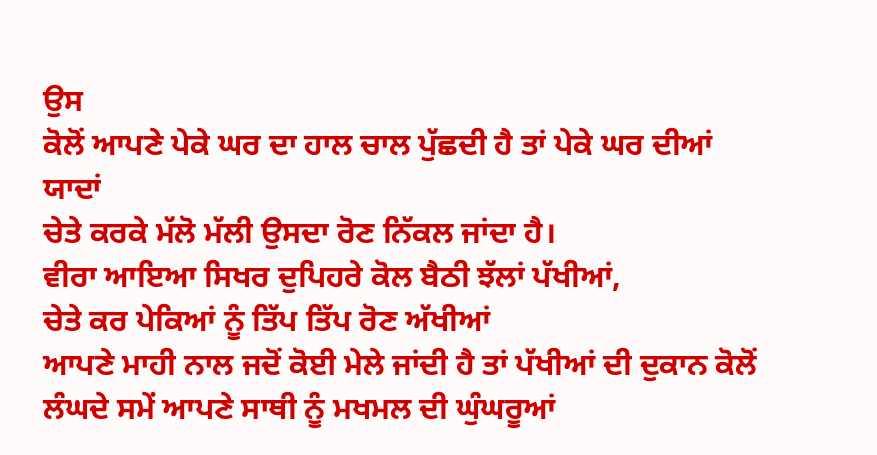ਉਸ
ਕੋਲੋਂ ਆਪਣੇ ਪੇਕੇ ਘਰ ਦਾ ਹਾਲ ਚਾਲ ਪੁੱਛਦੀ ਹੈ ਤਾਂ ਪੇਕੇ ਘਰ ਦੀਆਂ ਯਾਦਾਂ
ਚੇਤੇ ਕਰਕੇ ਮੱਲੋ ਮੱਲੀ ਉਸਦਾ ਰੋਣ ਨਿੱਕਲ ਜਾਂਦਾ ਹੈ।
ਵੀਰਾ ਆਇਆ ਸਿਖਰ ਦੁਪਿਹਰੇ ਕੋਲ ਬੈਠੀ ਝੱਲਾਂ ਪੱਖੀਆਂ,
ਚੇਤੇ ਕਰ ਪੇਕਿਆਂ ਨੂੰ ਤਿੱਪ ਤਿੱਪ ਰੋਣ ਅੱਖੀਆਂ
ਆਪਣੇ ਮਾਹੀ ਨਾਲ ਜਦੋਂ ਕੋਈ ਮੇਲੇ ਜਾਂਦੀ ਹੈ ਤਾਂ ਪੱਖੀਆਂ ਦੀ ਦੁਕਾਨ ਕੋਲੋਂ
ਲੰਘਦੇ ਸਮੇਂ ਆਪਣੇ ਸਾਥੀ ਨੂੰ ਮਖਮਲ ਦੀ ਘੁੰਘਰੂਆਂ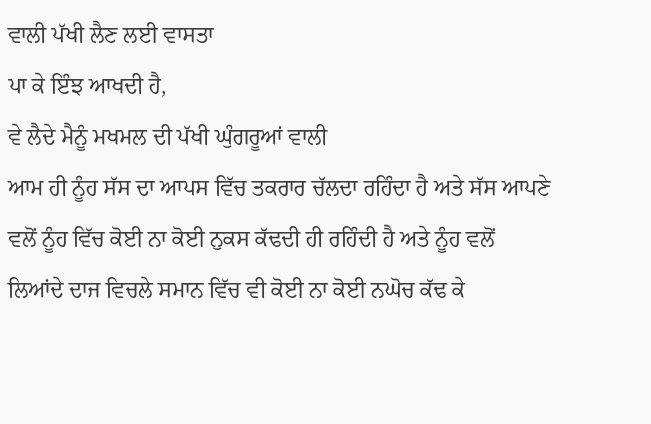ਵਾਲੀ ਪੱਖੀ ਲੈਣ ਲਈ ਵਾਸਤਾ
ਪਾ ਕੇ ਇੰਝ ਆਖਦੀ ਹੈ,
ਵੇ ਲੈਦੇ ਮੈਨੂੰ ਮਖਮਲ ਦੀ ਪੱਖੀ ਘੁੰਗਰੂਆਂ ਵਾਲੀ
ਆਮ ਹੀ ਨੂੰਹ ਸੱਸ ਦਾ ਆਪਸ ਵਿੱਚ ਤਕਰਾਰ ਚੱਲਦਾ ਰਹਿੰਦਾ ਹੈ ਅਤੇ ਸੱਸ ਆਪਣੇ
ਵਲੋਂ ਨੂੰਹ ਵਿੱਚ ਕੋਈ ਨਾ ਕੋਈ ਨੁਕਸ ਕੱਢਦੀ ਹੀ ਰਹਿੰਦੀ ਹੈ ਅਤੇ ਨੂੰਹ ਵਲੋਂ
ਲਿਆਂਦੇ ਦਾਜ ਵਿਚਲੇ ਸਮਾਨ ਵਿੱਚ ਵੀ ਕੋਈ ਨਾ ਕੋਈ ਨਘੋਚ ਕੱਢ ਕੇ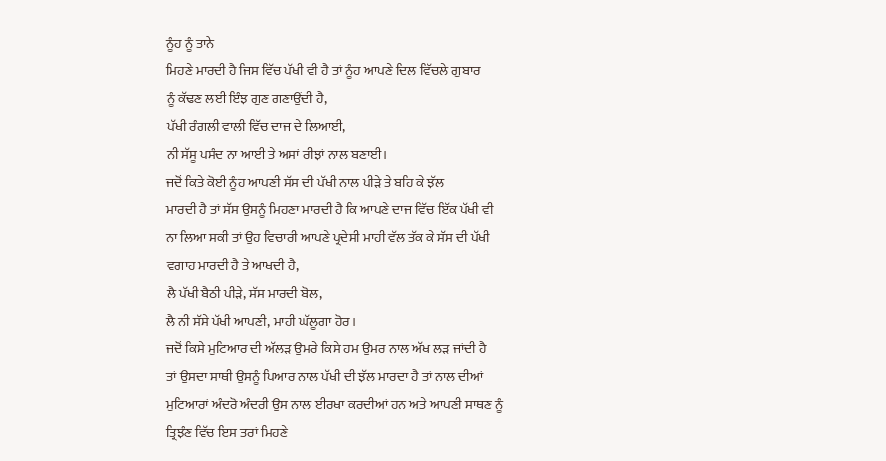ਨੂੰਹ ਨੂੰ ਤਾਨੇ
ਮਿਹਣੇ ਮਾਰਦੀ ਹੈ ਜਿਸ ਵਿੱਚ ਪੱਖੀ ਵੀ ਹੈ ਤਾਂ ਨੂੰਹ ਆਪਣੇ ਦਿਲ ਵਿੱਚਲੇ ਗੁਬਾਰ
ਨੂੰ ਕੱਢਣ ਲਈ ਇੰਝ ਗੁਣ ਗਣਾਉਂਦੀ ਹੈ,
ਪੱਖੀ ਰੰਗਲੀ ਵਾਲੀ ਵਿੱਚ ਦਾਜ ਦੇ ਲਿਆਈ,
ਨੀ ਸੱਸੂ ਪਸੰਦ ਨਾ ਆਈ ਤੇ ਅਸਾਂ ਰੀਝਾਂ ਨਾਲ ਬਣਾਈ।
ਜਦੋਂ ਕਿਤੇ ਕੋਈ ਨੂੰਹ ਆਪਣੀ ਸੱਸ ਦੀ ਪੱਖੀ ਨਾਲ ਪੀੜੇ ਤੇ ਬਹਿ ਕੇ ਝੱਲ
ਮਾਰਦੀ ਹੈ ਤਾਂ ਸੱਸ ਉਸਨੂੰ ਮਿਹਣਾ ਮਾਰਦੀ ਹੈ ਕਿ ਆਪਣੇ ਦਾਜ ਵਿੱਚ ਇੱਕ ਪੱਖੀ ਵੀ
ਨਾ ਲਿਆ ਸਕੀ ਤਾਂ ਉਹ ਵਿਚਾਰੀ ਆਪਣੇ ਪ੍ਰਦੇਸੀ ਮਾਹੀ ਵੱਲ ਤੱਕ ਕੇ ਸੱਸ ਦੀ ਪੱਖੀ
ਵਗਾਹ ਮਾਰਦੀ ਹੈ ਤੇ ਆਖਦੀ ਹੈ,
ਲੈ ਪੱਖੀ ਬੈਠੀ ਪੀੜੇ, ਸੱਸ ਮਾਰਦੀ ਬੋਲ,
ਲੈ ਨੀ ਸੱਸੇ ਪੱਖੀ ਆਪਣੀ, ਮਾਹੀ ਘੱਲੂਗਾ ਹੋਰ।
ਜਦੋਂ ਕਿਸੇ ਮੁਟਿਆਰ ਦੀ ਅੱਲੜ ਉਮਰੇ ਕਿਸੇ ਹਮ ਉਮਰ ਨਾਲ ਅੱਖ ਲੜ ਜਾਂਦੀ ਹੈ
ਤਾਂ ਉਸਦਾ ਸਾਥੀ ਉਸਨੂੰ ਪਿਆਰ ਨਾਲ ਪੱਖੀ ਦੀ ਝੱਲ ਮਾਰਦਾ ਹੈ ਤਾਂ ਨਾਲ ਦੀਆਂ
ਮੁਟਿਆਰਾਂ ਅੰਦਰੋ ਅੰਦਰੀ ਉਸ ਨਾਲ ਈਰਖਾ ਕਰਦੀਆਂ ਹਨ ਅਤੇ ਆਪਣੀ ਸਾਥਣ ਨੂੰ
ਤ੍ਰਿਝੰਣ ਵਿੱਚ ਇਸ ਤਰਾਂ ਮਿਹਣੇ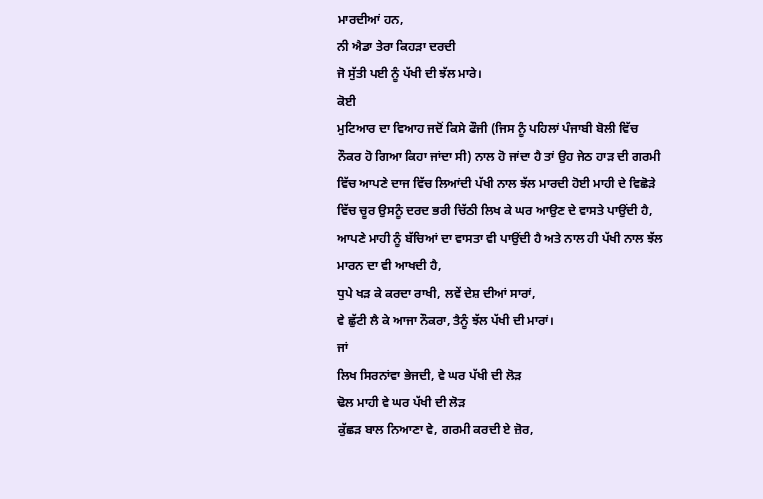ਮਾਰਦੀਆਂ ਹਨ,
ਨੀ ਐਡਾ ਤੇਰਾ ਕਿਹੜਾ ਦਰਦੀ
ਜੋ ਸੁੱਤੀ ਪਈ ਨੂੰ ਪੱਖੀ ਦੀ ਝੱਲ ਮਾਰੇ।
ਕੋਈ
ਮੁਟਿਆਰ ਦਾ ਵਿਆਹ ਜਦੋਂ ਕਿਸੇ ਫੌਜੀ (ਜਿਸ ਨੂੰ ਪਹਿਲਾਂ ਪੰਜਾਬੀ ਬੋਲੀ ਵਿੱਚ
ਨੌਕਰ ਹੋ ਗਿਆ ਕਿਹਾ ਜਾਂਦਾ ਸੀ) ਨਾਲ ਹੋ ਜਾਂਦਾ ਹੈ ਤਾਂ ਉਹ ਜੇਠ ਹਾੜ ਦੀ ਗਰਮੀ
ਵਿੱਚ ਆਪਣੇ ਦਾਜ ਵਿੱਚ ਲਿਆਂਦੀ ਪੱਖੀ ਨਾਲ ਝੱਲ ਮਾਰਦੀ ਹੋਈ ਮਾਹੀ ਦੇ ਵਿਛੋੜੇ
ਵਿੱਚ ਚੂਰ ਉਸਨੂੰ ਦਰਦ ਭਰੀ ਚਿੱਠੀ ਲਿਖ ਕੇ ਘਰ ਆਉਣ ਦੇ ਵਾਸਤੇ ਪਾਉਂਦੀ ਹੈ,
ਆਪਣੇ ਮਾਹੀ ਨੂੰ ਬੱਚਿਆਂ ਦਾ ਵਾਸਤਾ ਵੀ ਪਾਉਂਦੀ ਹੈ ਅਤੇ ਨਾਲ ਹੀ ਪੱਖੀ ਨਾਲ ਝੱਲ
ਮਾਰਨ ਦਾ ਵੀ ਆਖਦੀ ਹੈ,
ਧੁਪੇ ਖੜ ਕੇ ਕਰਦਾ ਰਾਖੀ, ਲਵੇਂ ਦੇਸ਼ ਦੀਆਂ ਸਾਰਾਂ,
ਵੇ ਛੁੱਟੀ ਲੈ ਕੇ ਆਜਾ ਨੌਕਰਾ, ਤੈਨੂੰ ਝੱਲ ਪੱਖੀ ਦੀ ਮਾਰਾਂ।
ਜਾਂ
ਲਿਖ ਸਿਰਨਾਂਵਾ ਭੇਜਦੀ, ਵੇ ਘਰ ਪੱਖੀ ਦੀ ਲੋੜ
ਢੋਲ ਮਾਹੀ ਵੇ ਘਰ ਪੱਖੀ ਦੀ ਲੋੜ
ਕੁੱਛੜ ਬਾਲ ਨਿਆਣਾ ਵੇ, ਗਰਮੀ ਕਰਦੀ ਏ ਜ਼ੋਰ,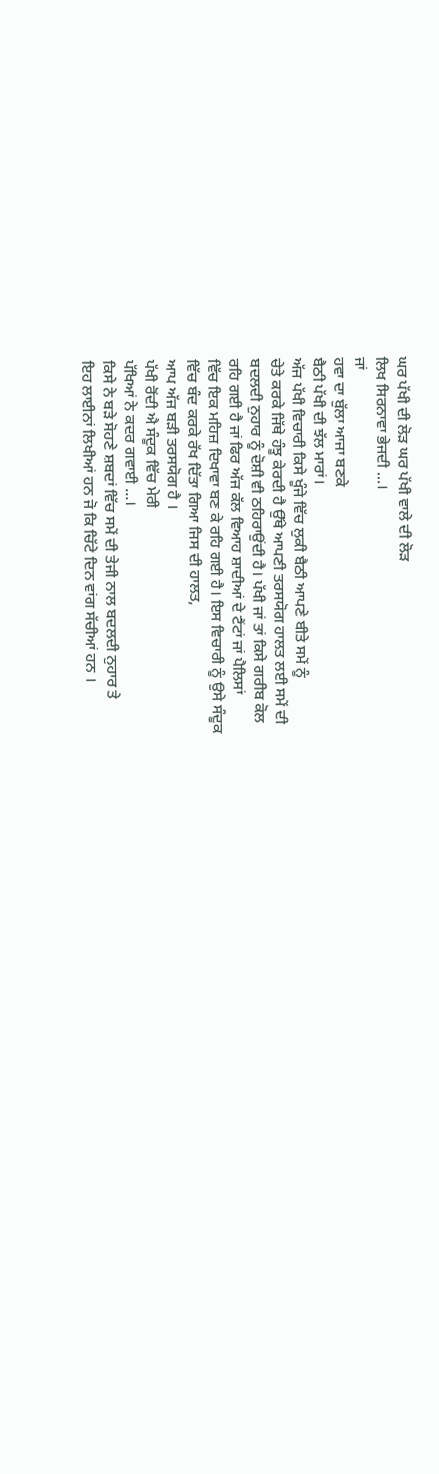ਘਰ ਪੱਖੀ ਦੀ ਲੋੜ ਘਰ ਪੱਖੀ ਵਾਲੇ ਦੀ ਲੋੜ
ਲਿਖ ਸਿਰਨਾਵਾ ਭੇਜਦੀ …।
ਜਾਂ
ਹਵਾ ਦਾ ਬੁੱਲਾ ਆਜਾ ਬਣਕੇ
ਬੈਠੀ ਪੱਖੀ ਦੀ ਝੱਲ ਮਾਰਾਂ।
ਅੱਜ ਪੱਖੀ ਵਿਚਾਰੀ ਕਿਸੇ ਖੂੰਜੇ ਵਿੱਚ ਲੁਕੀ ਬੈਠੀ ਆਪਣੇ ਬੀਤੇ ਸਮੇਂ ਨੂੰ
ਚੇਤੇ ਕਰਕੇ ਜਿੱਥੇ ਹੰਝੂ ਕੇਰਦੀ ਹੈ ਉੱਥੇ ਆਪਣੀ ਤਰਸਯੋਗ ਹਾਲਤ ਲਈ ਸਮੇਂ ਦੀ
ਬਦਲਦੀ ਨੁਹਾਰ ਨੂੰ ਦੋਸ਼ੀ ਵੀ ਠਹਿਰਾਉਂਦੀ ਹੈ। ਪੱਖੀ ਜਾਂ ਤਾਂ ਕਿਸੇ ਗਰੀਬ ਕੋਲ
ਰਹਿ ਗਈ ਹੈ ਜਾਂ ਫਿਰ ਅੱਜ ਕੱਲ ਵਿਆਹ ਸ਼ਾਦੀਆਂ ਦੇ ਟੈਂਟਾਂ ਜਾਂ ਪੈਲਿਸਾਂ
ਵਿੱਚ ਇਕ ਮਹਿਜ਼ ਦਿਖਾਵਾ ਬਣ ਕੇ ਰਹਿ ਗਈ ਹੈ। ਇਸ ਵਿਚਾਰੀ ਨੂੰ ਉਸੇ ਸੰਦੂਕ
ਵਿੱਚ ਬੰਦ ਕਰਕੇ ਰੱਖ ਦਿੱਤਾ ਗਿਆ ਜਿਸ ਦੀ ਹਾਲਤ,
ਆਪ ਅੱਜ ਬੜੀ ਤਰਸਯੋਗ ਹੈ ।
ਪੱਖੀ ਰੋਂਦੀ ਐ ਸੰਦੂਕ ਵਿੱਚ ਮੇਰੀ
ਪੱਖਿਆਂ ਨੇ ਕਦਰ ਗਵਾਈ …।
ਕਿਸੇ ਨੇ ਬੜੇ ਸੋਹਣੇ ਸ਼ਬਦਾਂ ਵਿੱਚ ਸਮੇਂ ਦੀ ਤੇਜੀ ਨਾਲ ਬਦਲਦੀ ਨੁਹਾਰ ਤੇ
ਇਹ ਲਾਈਨਾਂ ਲਿਖੀਆਂ ਹਨ ਜੋ ਕਿ ਚਿੱਟੇ ਦਿਨ ਵਾਂਗ ਸੱਚੀਆਂ ਹਨ ।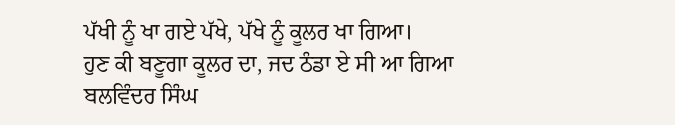ਪੱਖੀ ਨੂੰ ਖਾ ਗਏ ਪੱਖੇ, ਪੱਖੇ ਨੂੰ ਕੂਲਰ ਖਾ ਗਿਆ।
ਹੁਣ ਕੀ ਬਣੂਗਾ ਕੂਲਰ ਦਾ, ਜਦ ਠੰਡਾ ਏ ਸੀ ਆ ਗਿਆ
ਬਲਵਿੰਦਰ ਸਿੰਘ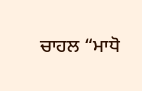ਚਾਹਲ “ਮਾਧੋ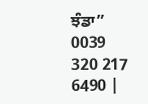ਝੰਡਾ”
0039 320 217 6490 |